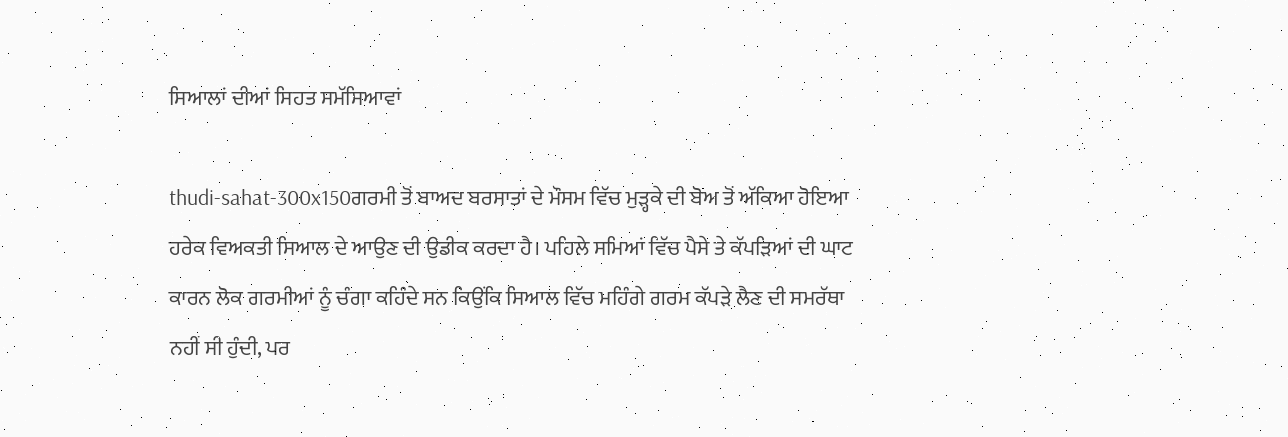ਸਿਆਲਾਂ ਦੀਆਂ ਸਿਹਤ ਸਮੱਸਿਆਵਾਂ

thudi-sahat-300x150ਗਰਮੀ ਤੋਂ ਬਾਅਦ ਬਰਸਾਤਾਂ ਦੇ ਮੌਸਮ ਵਿੱਚ ਮੁੜ੍ਹਕੇ ਦੀ ਬੋਅ ਤੋਂ ਅੱਕਿਆ ਹੋਇਆ ਹਰੇਕ ਵਿਅਕਤੀ ਸਿਆਲ ਦੇ ਆਉਣ ਦੀ ਉਡੀਕ ਕਰਦਾ ਹੈ। ਪਹਿਲੇ ਸਮਿਆਂ ਵਿੱਚ ਪੈਸੇ ਤੇ ਕੱਪੜਿਆਂ ਦੀ ਘਾਟ ਕਾਰਨ ਲੋਕ ਗਰਮੀਆਂ ਨੂੰ ਚੰਗਾ ਕਹਿੰਦੇ ਸਨ ਕਿਉਂਕਿ ਸਿਆਲ ਵਿੱਚ ਮਹਿੰਗੇ ਗਰਮ ਕੱਪੜੇ ਲੈਣ ਦੀ ਸਮਰੱਥਾ ਨਹੀਂ ਸੀ ਹੁੰਦੀ, ਪਰ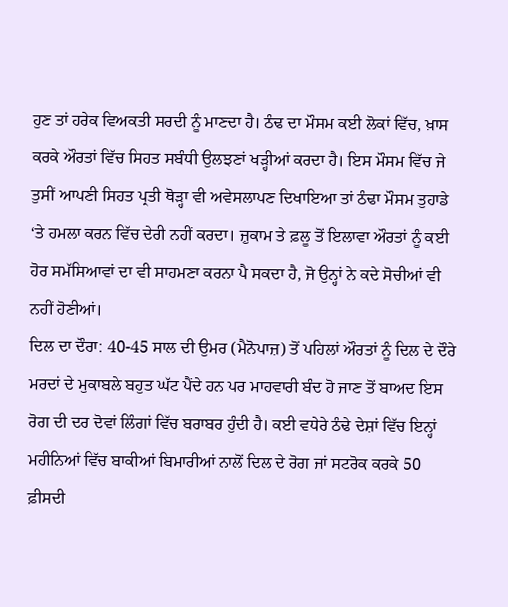ਹੁਣ ਤਾਂ ਹਰੇਕ ਵਿਅਕਤੀ ਸਰਦੀ ਨੂੰ ਮਾਣਦਾ ਹੈ। ਠੰਢ ਦਾ ਮੌਸਮ ਕਈ ਲੋਕਾਂ ਵਿੱਚ, ਖ਼ਾਸ ਕਰਕੇ ਔਰਤਾਂ ਵਿੱਚ ਸਿਹਤ ਸਬੰਧੀ ਉਲਝਣਾਂ ਖੜ੍ਹੀਆਂ ਕਰਦਾ ਹੈ। ਇਸ ਮੌਸਮ ਵਿੱਚ ਜੇ ਤੁਸੀਂ ਆਪਣੀ ਸਿਹਤ ਪ੍ਰਤੀ ਥੋੜ੍ਹਾ ਵੀ ਅਵੇਸਲਾਪਣ ਦਿਖਾਇਆ ਤਾਂ ਠੰਢਾ ਮੌਸਮ ਤੁਹਾਡੇ ‘ਤੇ ਹਮਲਾ ਕਰਨ ਵਿੱਚ ਦੇਰੀ ਨਹੀਂ ਕਰਦਾ। ਜ਼ੁਕਾਮ ਤੇ ਫ਼ਲੂ ਤੋਂ ਇਲਾਵਾ ਔਰਤਾਂ ਨੂੰ ਕਈ ਹੋਰ ਸਮੱਸਿਆਵਾਂ ਦਾ ਵੀ ਸਾਹਮਣਾ ਕਰਨਾ ਪੈ ਸਕਦਾ ਹੈ, ਜੋ ਉਨ੍ਹਾਂ ਨੇ ਕਦੇ ਸੋਚੀਆਂ ਵੀ ਨਹੀਂ ਹੋਣੀਆਂ।
ਦਿਲ ਦਾ ਦੌਰਾ: 40-45 ਸਾਲ ਦੀ ਉਮਰ (ਮੈਨੋਪਾਜ਼) ਤੋਂ ਪਹਿਲਾਂ ਔਰਤਾਂ ਨੂੰ ਦਿਲ ਦੇ ਦੌਰੇ ਮਰਦਾਂ ਦੇ ਮੁਕਾਬਲੇ ਬਹੁਤ ਘੱਟ ਪੈਂਦੇ ਹਨ ਪਰ ਮਾਹਵਾਰੀ ਬੰਦ ਹੋ ਜਾਣ ਤੋਂ ਬਾਅਦ ਇਸ ਰੋਗ ਦੀ ਦਰ ਦੋਵਾਂ ਲਿੰਗਾਂ ਵਿੱਚ ਬਰਾਬਰ ਹੁੰਦੀ ਹੈ। ਕਈ ਵਧੇਰੇ ਠੰਢੇ ਦੇਸ਼ਾਂ ਵਿੱਚ ਇਨ੍ਹਾਂ ਮਹੀਨਿਆਂ ਵਿੱਚ ਬਾਕੀਆਂ ਬਿਮਾਰੀਆਂ ਨਾਲੋਂ ਦਿਲ ਦੇ ਰੋਗ ਜਾਂ ਸਟਰੋਕ ਕਰਕੇ 50 ਫ਼ੀਸਦੀ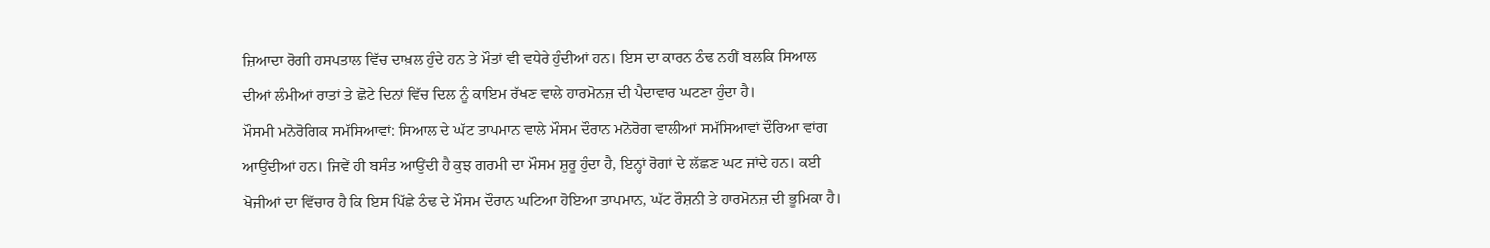ਜ਼ਿਆਦਾ ਰੋਗੀ ਹਸਪਤਾਲ ਵਿੱਚ ਦਾਖ਼ਲ ਹੁੰਦੇ ਹਨ ਤੇ ਮੌਤਾਂ ਵੀ ਵਧੇਰੇ ਹੁੰਦੀਆਂ ਹਨ। ਇਸ ਦਾ ਕਾਰਨ ਠੰਢ ਨਹੀਂ ਬਲਕਿ ਸਿਆਲ ਦੀਆਂ ਲੰਮੀਆਂ ਰਾਤਾਂ ਤੇ ਛੋਟੇ ਦਿਨਾਂ ਵਿੱਚ ਦਿਲ ਨੂੰ ਕਾਇਮ ਰੱਖਣ ਵਾਲੇ ਹਾਰਮੋਨਜ਼ ਦੀ ਪੈਦਾਵਾਰ ਘਟਣਾ ਹੁੰਦਾ ਹੈ।
ਮੌਸਮੀ ਮਨੋਰੋਗਿਕ ਸਮੱਸਿਆਵਾਂ: ਸਿਆਲ ਦੇ ਘੱਟ ਤਾਪਮਾਨ ਵਾਲੇ ਮੌਸਮ ਦੌਰਾਨ ਮਨੋਰੋਗ ਵਾਲੀਆਂ ਸਮੱਸਿਆਵਾਂ ਦੌਰਿਆ ਵਾਂਗ ਆਉਂਦੀਆਂ ਹਨ। ਜਿਵੇਂ ਹੀ ਬਸੰਤ ਆਉਂਦੀ ਹੈ ਕੁਝ ਗਰਮੀ ਦਾ ਮੌਸਮ ਸ਼ੁਰੂ ਹੁੰਦਾ ਹੈ, ਇਨ੍ਹਾਂ ਰੋਗਾਂ ਦੇ ਲੱਛਣ ਘਟ ਜਾਂਦੇ ਹਨ। ਕਈ ਖੋਜੀਆਂ ਦਾ ਵਿੱਚਾਰ ਹੈ ਕਿ ਇਸ ਪਿੱਛੇ ਠੰਢ ਦੇ ਮੌਸਮ ਦੌਰਾਨ ਘਟਿਆ ਹੋਇਆ ਤਾਪਮਾਨ, ਘੱਟ ਰੌਸ਼ਨੀ ਤੇ ਹਾਰਮੋਨਜ਼ ਦੀ ਭੂਮਿਕਾ ਹੈ।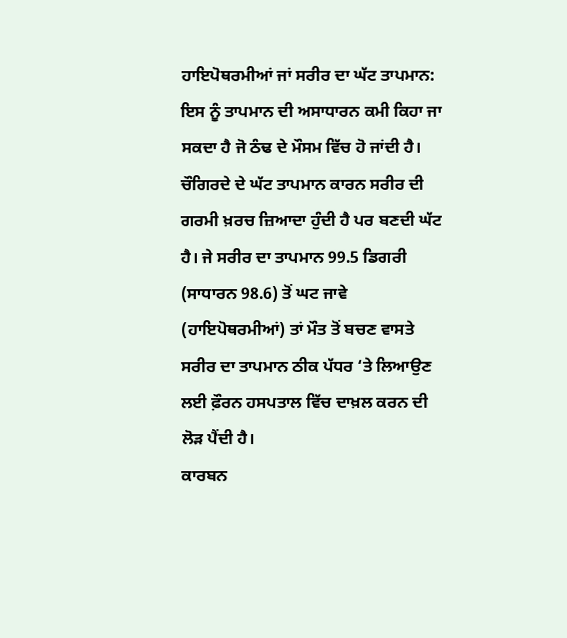ਹਾਇਪੋਥਰਮੀਆਂ ਜਾਂ ਸਰੀਰ ਦਾ ਘੱਟ ਤਾਪਮਾਨ: ਇਸ ਨੂੰ ਤਾਪਮਾਨ ਦੀ ਅਸਾਧਾਰਨ ਕਮੀ ਕਿਹਾ ਜਾ ਸਕਦਾ ਹੈ ਜੋ ਠੰਢ ਦੇ ਮੌਸਮ ਵਿੱਚ ਹੋ ਜਾਂਦੀ ਹੈ। ਚੌਗਿਰਦੇ ਦੇ ਘੱਟ ਤਾਪਮਾਨ ਕਾਰਨ ਸਰੀਰ ਦੀ ਗਰਮੀ ਖ਼ਰਚ ਜ਼ਿਆਦਾ ਹੁੰਦੀ ਹੈ ਪਰ ਬਣਦੀ ਘੱਟ ਹੈ। ਜੇ ਸਰੀਰ ਦਾ ਤਾਪਮਾਨ 99.5 ਡਿਗਰੀ (ਸਾਧਾਰਨ 98.6) ਤੋਂ ਘਟ ਜਾਵੇ (ਹਾਇਪੋਥਰਮੀਆਂ) ਤਾਂ ਮੌਤ ਤੋਂ ਬਚਣ ਵਾਸਤੇ ਸਰੀਰ ਦਾ ਤਾਪਮਾਨ ਠੀਕ ਪੱਧਰ ‘ਤੇ ਲਿਆਉਣ ਲਈ ਫ਼ੌਰਨ ਹਸਪਤਾਲ ਵਿੱਚ ਦਾਖ਼ਲ ਕਰਨ ਦੀ ਲੋੜ ਪੈਂਦੀ ਹੈ।
ਕਾਰਬਨ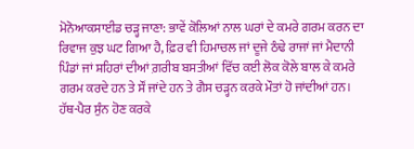ਮੋਨੋਆਕਸਾਈਡ ਚੜ੍ਹ ਜਾਣਾ: ਭਾਵੇਂ ਕੋਲਿਆਂ ਨਾਲ ਘਰਾਂ ਦੇ ਕਮਰੇ ਗਰਮ ਕਰਨ ਦਾ ਰਿਵਾਜ ਕੁਝ ਘਟ ਗਿਆ ਹੈ, ਫ਼ਿਰ ਵੀ ਹਿਮਾਚਲ ਜਾਂ ਦੂਜੇ ਠੰਢੇ ਰਾਜਾਂ ਜਾਂ ਮੈਦਾਨੀ ਪਿੰਡਾਂ ਜਾਂ ਸ਼ਹਿਰਾਂ ਦੀਆਂ ਗ਼ਰੀਬ ਬਸਤੀਆਂ ਵਿੱਚ ਕਈ ਲੋਕ ਕੋਲੇ ਬਾਲ ਕੇ ਕਮਰੇ ਗਰਮ ਕਰਦੇ ਹਨ ਤੇ ਸੌਂ ਜਾਂਦੇ ਹਨ ਤੇ ਗੈਸ ਚੜ੍ਹਨ ਕਰਕੇ ਮੌਤਾਂ ਹੋ ਜਾਂਦੀਆਂ ਹਨ।
ਹੱਥ-ਪੈਰ ਸੁੰਨ ਹੋਣ ਕਰਕੇ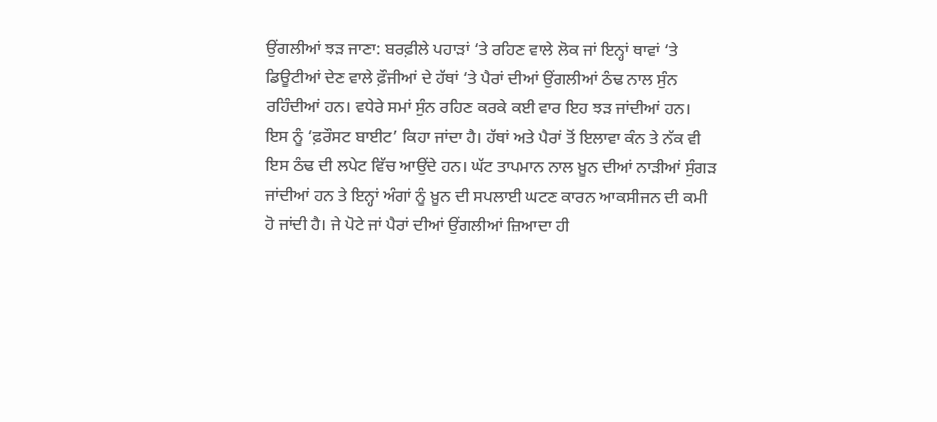ਉਂਗਲੀਆਂ ਝੜ ਜਾਣਾ: ਬਰਫ਼ੀਲੇ ਪਹਾੜਾਂ ‘ਤੇ ਰਹਿਣ ਵਾਲੇ ਲੋਕ ਜਾਂ ਇਨ੍ਹਾਂ ਥਾਵਾਂ ‘ਤੇ ਡਿਊਟੀਆਂ ਦੇਣ ਵਾਲੇ ਫ਼ੌਜੀਆਂ ਦੇ ਹੱਥਾਂ ‘ਤੇ ਪੈਰਾਂ ਦੀਆਂ ਉਂਗਲੀਆਂ ਠੰਢ ਨਾਲ ਸੁੰਨ ਰਹਿੰਦੀਆਂ ਹਨ। ਵਧੇਰੇ ਸਮਾਂ ਸੁੰਨ ਰਹਿਣ ਕਰਕੇ ਕਈ ਵਾਰ ਇਹ ਝੜ ਜਾਂਦੀਆਂ ਹਨ। ਇਸ ਨੂੰ ‘ਫ਼ਰੌਸਟ ਬਾਈਟ’ ਕਿਹਾ ਜਾਂਦਾ ਹੈ। ਹੱਥਾਂ ਅਤੇ ਪੈਰਾਂ ਤੋਂ ਇਲਾਵਾ ਕੰਨ ਤੇ ਨੱਕ ਵੀ ਇਸ ਠੰਢ ਦੀ ਲਪੇਟ ਵਿੱਚ ਆਉਂਦੇ ਹਨ। ਘੱਟ ਤਾਪਮਾਨ ਨਾਲ ਖ਼ੂਨ ਦੀਆਂ ਨਾੜੀਆਂ ਸੁੰਗੜ ਜਾਂਦੀਆਂ ਹਨ ਤੇ ਇਨ੍ਹਾਂ ਅੰਗਾਂ ਨੂੰ ਖ਼ੂਨ ਦੀ ਸਪਲਾਈ ਘਟਣ ਕਾਰਨ ਆਕਸੀਜਨ ਦੀ ਕਮੀ ਹੋ ਜਾਂਦੀ ਹੈ। ਜੇ ਪੋਟੇ ਜਾਂ ਪੈਰਾਂ ਦੀਆਂ ਉਂਗਲੀਆਂ ਜ਼ਿਆਦਾ ਹੀ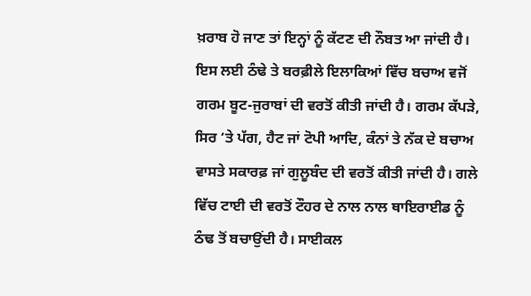ਖ਼ਰਾਬ ਹੋ ਜਾਣ ਤਾਂ ਇਨ੍ਹਾਂ ਨੂੰ ਕੱਟਣ ਦੀ ਨੌਬਤ ਆ ਜਾਂਦੀ ਹੈ। ਇਸ ਲਈ ਠੰਢੇ ਤੇ ਬਰਫ਼ੀਲੇ ਇਲਾਕਿਆਂ ਵਿੱਚ ਬਚਾਅ ਵਜੋਂ ਗਰਮ ਬੂਟ-ਜੁਰਾਬਾਂ ਦੀ ਵਰਤੋਂ ਕੀਤੀ ਜਾਂਦੀ ਹੈ। ਗਰਮ ਕੱਪੜੇ, ਸਿਰ ‘ਤੇ ਪੱਗ, ਹੈਟ ਜਾਂ ਟੋਪੀ ਆਦਿ, ਕੰਨਾਂ ਤੇ ਨੱਕ ਦੇ ਬਚਾਅ ਵਾਸਤੇ ਸਕਾਰਫ਼ ਜਾਂ ਗੁਲੂਬੰਦ ਦੀ ਵਰਤੋਂ ਕੀਤੀ ਜਾਂਦੀ ਹੈ। ਗਲੇ ਵਿੱਚ ਟਾਈ ਦੀ ਵਰਤੋਂ ਟੌਹਰ ਦੇ ਨਾਲ ਨਾਲ ਥਾਇਰਾਈਡ ਨੂੰ ਠੰਢ ਤੋਂ ਬਚਾਉਂਦੀ ਹੈ। ਸਾਈਕਲ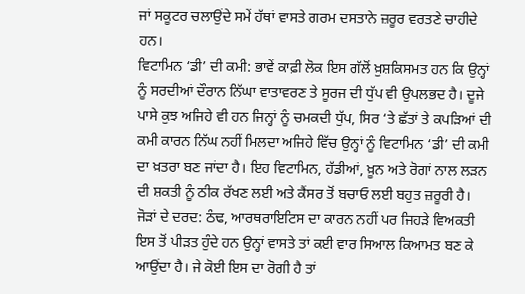ਜਾਂ ਸਕੂਟਰ ਚਲਾਉਂਦੇ ਸਮੇਂ ਹੱਥਾਂ ਵਾਸਤੇ ਗਰਮ ਦਸਤਾਨੇ ਜ਼ਰੂਰ ਵਰਤਣੇ ਚਾਹੀਦੇ ਹਨ।
ਵਿਟਾਮਿਨ ‘ਡੀ’ ਦੀ ਕਮੀ: ਭਾਵੇਂ ਕਾਫ਼ੀ ਲੋਕ ਇਸ ਗੱਲੋਂ ਖ਼ੁਸ਼ਕਿਸਮਤ ਹਨ ਕਿ ਉਨ੍ਹਾਂ ਨੂੰ ਸਰਦੀਆਂ ਦੌਰਾਨ ਨਿੱਘਾ ਵਾਤਾਵਰਣ ਤੇ ਸੂਰਜ ਦੀ ਧੁੱਪ ਵੀ ਉਪਲਭਦ ਹੈ। ਦੂਜੇ ਪਾਸੇ ਕੁਝ ਅਜਿਹੇ ਵੀ ਹਨ ਜਿਨ੍ਹਾਂ ਨੂੰ ਚਮਕਦੀ ਧੁੱਪ, ਸਿਰ ‘ਤੇ ਛੱਤਾਂ ਤੇ ਕਪੜਿਆਂ ਦੀ ਕਮੀ ਕਾਰਨ ਨਿੱਘ ਨਹੀਂ ਮਿਲਦਾ ਅਜਿਹੇ ਵਿੱਚ ਉਨ੍ਹਾਂ ਨੂੰ ਵਿਟਾਮਿਨ ‘ਡੀ’ ਦੀ ਕਮੀ ਦਾ ਖ਼ਤਰਾ ਬਣ ਜਾਂਦਾ ਹੈ। ਇਹ ਵਿਟਾਮਿਨ, ਹੱਡੀਆਂ, ਖ਼ੂਨ ਅਤੇ ਰੋਗਾਂ ਨਾਲ ਲੜਨ ਦੀ ਸ਼ਕਤੀ ਨੂੰ ਠੀਕ ਰੱਖਣ ਲਈ ਅਤੇ ਕੈਂਸਰ ਤੋਂ ਬਚਾਓ ਲਈ ਬਹੁਤ ਜ਼ਰੂਰੀ ਹੈ।
ਜੋੜਾਂ ਦੇ ਦਰਦ: ਠੰਢ, ਆਰਥਰਾਇਟਿਸ ਦਾ ਕਾਰਨ ਨਹੀਂ ਪਰ ਜਿਹੜੇ ਵਿਅਕਤੀ ਇਸ ਤੋਂ ਪੀੜਤ ਹੁੰਦੇ ਹਨ ਉਨ੍ਹਾਂ ਵਾਸਤੇ ਤਾਂ ਕਈ ਵਾਰ ਸਿਆਲ ਕਿਆਮਤ ਬਣ ਕੇ ਆਉਂਦਾ ਹੈ। ਜੇ ਕੋਈ ਇਸ ਦਾ ਰੋਗੀ ਹੈ ਤਾਂ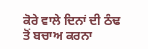ਕੋਰੇ ਵਾਲੇ ਦਿਨਾਂ ਦੀ ਠੰਢ ਤੋਂ ਬਚਾਅ ਕਰਨਾ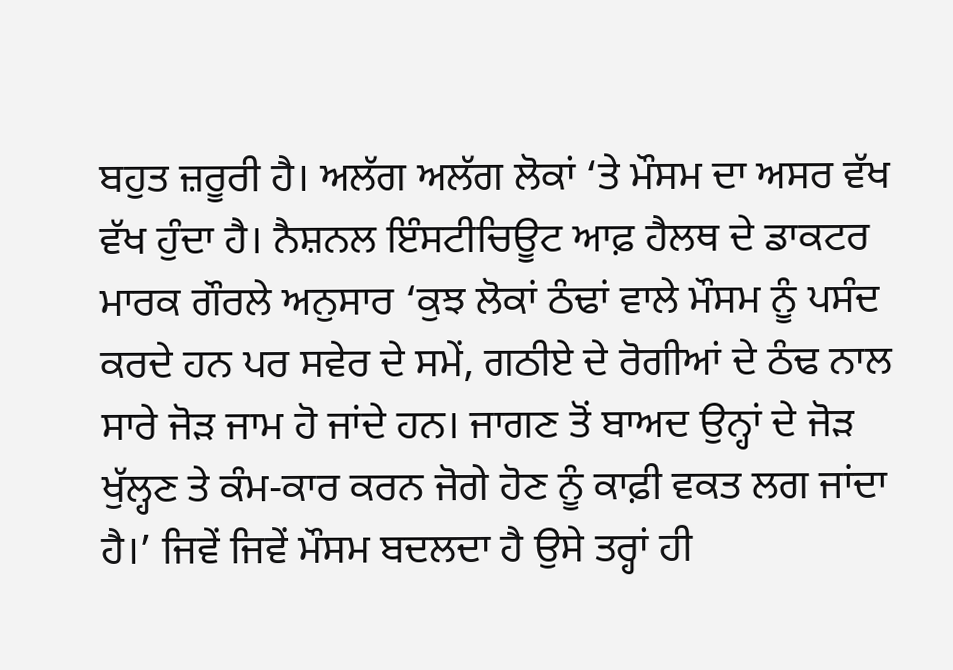ਬਹੁਤ ਜ਼ਰੂਰੀ ਹੈ। ਅਲੱਗ ਅਲੱਗ ਲੋਕਾਂ ‘ਤੇ ਮੌਸਮ ਦਾ ਅਸਰ ਵੱਖ ਵੱਖ ਹੁੰਦਾ ਹੈ। ਨੈਸ਼ਨਲ ਇੰਸਟੀਚਿਊਟ ਆਫ਼ ਹੈਲਥ ਦੇ ਡਾਕਟਰ ਮਾਰਕ ਗੌਰਲੇ ਅਨੁਸਾਰ ‘ਕੁਝ ਲੋਕਾਂ ਠੰਢਾਂ ਵਾਲੇ ਮੌਸਮ ਨੂੰ ਪਸੰਦ ਕਰਦੇ ਹਨ ਪਰ ਸਵੇਰ ਦੇ ਸਮੇਂ, ਗਠੀਏ ਦੇ ਰੋਗੀਆਂ ਦੇ ਠੰਢ ਨਾਲ ਸਾਰੇ ਜੋੜ ਜਾਮ ਹੋ ਜਾਂਦੇ ਹਨ। ਜਾਗਣ ਤੋਂ ਬਾਅਦ ਉਨ੍ਹਾਂ ਦੇ ਜੋੜ ਖੁੱਲ੍ਹਣ ਤੇ ਕੰਮ-ਕਾਰ ਕਰਨ ਜੋਗੇ ਹੋਣ ਨੂੰ ਕਾਫ਼ੀ ਵਕਤ ਲਗ ਜਾਂਦਾ ਹੈ।’ ਜਿਵੇਂ ਜਿਵੇਂ ਮੌਸਮ ਬਦਲਦਾ ਹੈ ਉਸੇ ਤਰ੍ਹਾਂ ਹੀ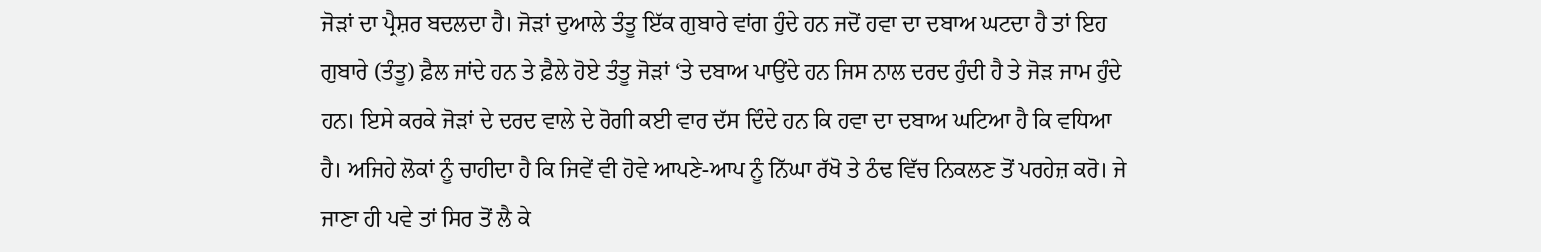ਜੋੜਾਂ ਦਾ ਪ੍ਰੈਸ਼ਰ ਬਦਲਦਾ ਹੈ। ਜੋੜਾਂ ਦੁਆਲੇ ਤੰਤੂ ਇੱਕ ਗੁਬਾਰੇ ਵਾਂਗ ਹੁੰਦੇ ਹਨ ਜਦੋਂ ਹਵਾ ਦਾ ਦਬਾਅ ਘਟਦਾ ਹੈ ਤਾਂ ਇਹ ਗੁਬਾਰੇ (ਤੰਤੂ) ਫ਼ੈਲ ਜਾਂਦੇ ਹਨ ਤੇ ਫ਼ੈਲੇ ਹੋਏ ਤੰਤੂ ਜੋੜਾਂ ‘ਤੇ ਦਬਾਅ ਪਾਉਂਦੇ ਹਨ ਜਿਸ ਨਾਲ ਦਰਦ ਹੁੰਦੀ ਹੈ ਤੇ ਜੋੜ ਜਾਮ ਹੁੰਦੇ ਹਨ। ਇਸੇ ਕਰਕੇ ਜੋੜਾਂ ਦੇ ਦਰਦ ਵਾਲੇ ਦੇ ਰੋਗੀ ਕਈ ਵਾਰ ਦੱਸ ਦਿੰਦੇ ਹਨ ਕਿ ਹਵਾ ਦਾ ਦਬਾਅ ਘਟਿਆ ਹੈ ਕਿ ਵਧਿਆ ਹੈ। ਅਜਿਹੇ ਲੋਕਾਂ ਨੂੰ ਚਾਹੀਦਾ ਹੈ ਕਿ ਜਿਵੇਂ ਵੀ ਹੋਵੇ ਆਪਣੇ-ਆਪ ਨੂੰ ਨਿੱਘਾ ਰੱਖੋ ਤੇ ਠੰਢ ਵਿੱਚ ਨਿਕਲਣ ਤੋਂ ਪਰਹੇਜ਼ ਕਰੋ। ਜੇ ਜਾਣਾ ਹੀ ਪਵੇ ਤਾਂ ਸਿਰ ਤੋਂ ਲੈ ਕੇ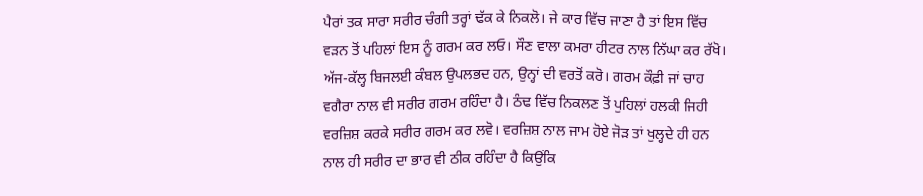ਪੈਰਾਂ ਤਕ ਸਾਰਾ ਸਰੀਰ ਚੰਗੀ ਤਰ੍ਹਾਂ ਢੱਕ ਕੇ ਨਿਕਲੋ। ਜੇ ਕਾਰ ਵਿੱਚ ਜਾਣਾ ਹੈ ਤਾਂ ਇਸ ਵਿੱਚ ਵੜਨ ਤੋਂ ਪਹਿਲਾਂ ਇਸ ਨੂੰ ਗਰਮ ਕਰ ਲਓ। ਸੌਣ ਵਾਲਾ ਕਮਰਾ ਹੀਟਰ ਨਾਲ ਨਿੱਘਾ ਕਰ ਰੱਖੋ। ਅੱਜ-ਕੱਲ੍ਹ ਬਿਜਲਈ ਕੰਬਲ ਉਪਲਭਦ ਹਨ, ਉਨ੍ਹਾਂ ਦੀ ਵਰਤੋਂ ਕਰੋ। ਗਰਮ ਕੌਫ਼ੀ ਜਾਂ ਚਾਹ ਵਗੈਰਾ ਨਾਲ ਵੀ ਸਰੀਰ ਗਰਮ ਰਹਿੰਦਾ ਹੈ। ਠੰਢ ਵਿੱਚ ਨਿਕਲਣ ਤੋਂ ਪੁਹਿਲਾਂ ਹਲਕੀ ਜਿਹੀ ਵਰਜ਼ਿਸ਼ ਕਰਕੇ ਸਰੀਰ ਗਰਮ ਕਰ ਲਵੋ। ਵਰਜ਼ਿਸ਼ ਨਾਲ ਜਾਮ ਹੋਏ ਜੋੜ ਤਾਂ ਖੁਲ੍ਹਦੇ ਹੀ ਹਨ ਨਾਲ ਹੀ ਸਰੀਰ ਦਾ ਭਾਰ ਵੀ ਠੀਕ ਰਹਿੰਦਾ ਹੈ ਕਿਉਂਕਿ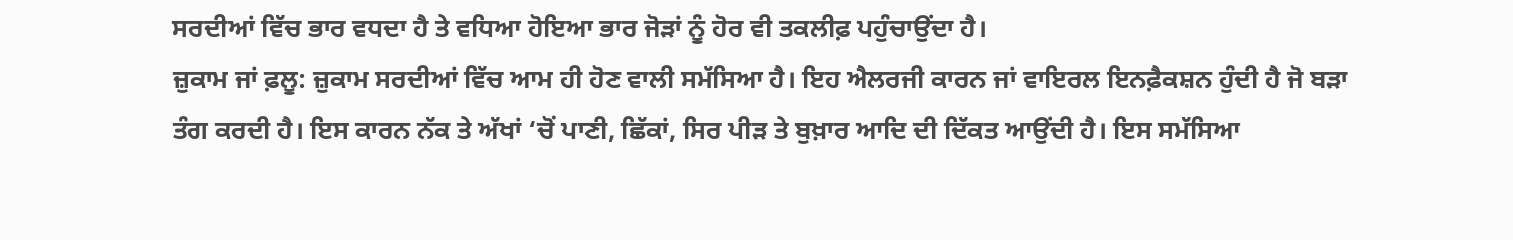ਸਰਦੀਆਂ ਵਿੱਚ ਭਾਰ ਵਧਦਾ ਹੈ ਤੇ ਵਧਿਆ ਹੋਇਆ ਭਾਰ ਜੋੜਾਂ ਨੂੰ ਹੋਰ ਵੀ ਤਕਲੀਫ਼ ਪਹੁੰਚਾਉਂਦਾ ਹੈ।
ਜ਼ੁਕਾਮ ਜਾਂ ਫ਼ਲੂ: ਜ਼ੁਕਾਮ ਸਰਦੀਆਂ ਵਿੱਚ ਆਮ ਹੀ ਹੋਣ ਵਾਲੀ ਸਮੱਸਿਆ ਹੈ। ਇਹ ਐਲਰਜੀ ਕਾਰਨ ਜਾਂ ਵਾਇਰਲ ਇਨਫ਼ੈਕਸ਼ਨ ਹੁੰਦੀ ਹੈ ਜੋ ਬੜਾ ਤੰਗ ਕਰਦੀ ਹੈ। ਇਸ ਕਾਰਨ ਨੱਕ ਤੇ ਅੱਖਾਂ ‘ਚੋਂ ਪਾਣੀ, ਛਿੱਕਾਂ, ਸਿਰ ਪੀੜ ਤੇ ਬੁਖ਼ਾਰ ਆਦਿ ਦੀ ਦਿੱਕਤ ਆਉਂਦੀ ਹੈ। ਇਸ ਸਮੱਸਿਆ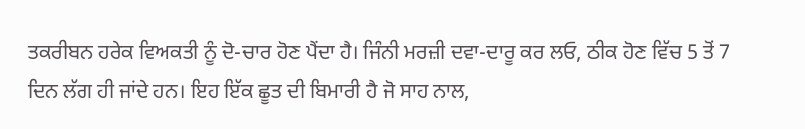ਤਕਰੀਬਨ ਹਰੇਕ ਵਿਅਕਤੀ ਨੂੰ ਦੋ-ਚਾਰ ਹੋਣ ਪੈਂਦਾ ਹੈ। ਜਿੰਨੀ ਮਰਜ਼ੀ ਦਵਾ-ਦਾਰੂ ਕਰ ਲਓ, ਠੀਕ ਹੋਣ ਵਿੱਚ 5 ਤੋਂ 7 ਦਿਨ ਲੱਗ ਹੀ ਜਾਂਦੇ ਹਨ। ਇਹ ਇੱਕ ਛੂਤ ਦੀ ਬਿਮਾਰੀ ਹੈ ਜੋ ਸਾਹ ਨਾਲ,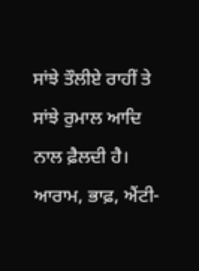ਸਾਂਝੇ ਤੌਲੀਏ ਰਾਹੀਂ ਤੇ ਸਾਂਝੇ ਰੁਮਾਲ ਆਦਿ ਨਾਲ ਫ਼ੈਲਦੀ ਹੈ। ਆਰਾਮ, ਭਾਫ਼, ਐਂਟੀ-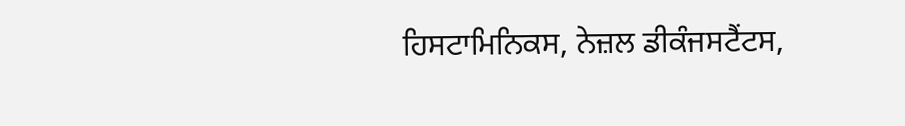ਹਿਸਟਾਮਿਨਿਕਸ, ਨੇਜ਼ਲ ਡੀਕੰਜਸਟੈਂਟਸ,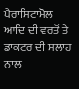ਪੈਰਾਸਿਟਾਮੋਲ ਆਦਿ ਦੀ ਵਰਤੋਂ ਤੇ ਡਾਕਟਰ ਦੀ ਸਲਾਹ ਨਾਲ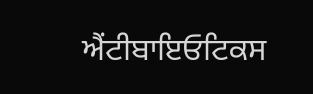ਐਂਟੀਬਾਇਓਟਿਕਸ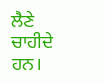ਲੈਣੇ ਚਾਹੀਦੇ ਹਨ।